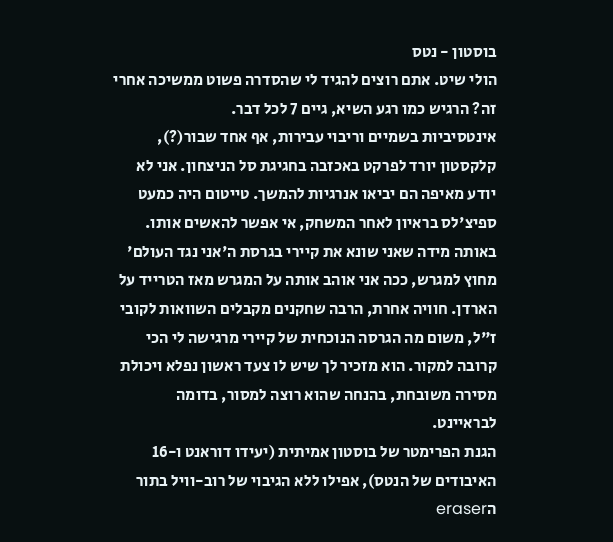בוסטון - נטס
הולי שיט. אתם רוצים להגיד לי שהסדרה פשוט ממשיכה אחרי זה? הרגיש כמו רגע השיא, גיים 7 לכל דבר.
אינטסיביות בשמיים וריבוי עבירות, אף אחד שבור(?), קלקסטון יורד לפרקט באכזבה בחגיגת סל הניצחון. אני לא יודע מאיפה הם יביאו אנרגיות להמשך. טייטום היה כמעט ספיצ'לס בראיון לאחר המשחק, אי אפשר להאשים אותו.
באותה מידה שאני שונא את קיירי בגרסת ה'אני נגד העולם' מחוץ למגרש, ככה אני אוהב אותה על המגרש מאז הטרייד על הארדן. חוויה אחרת, הרבה שחקנים מקבלים השוואות לקובי ז"ל, משום מה הגרסה הנוכחית של קיירי מרגישה לי הכי קרובה למקור. הוא מזכיר לך שיש לו צעד ראשון נפלא ויכולת מסירה משובחת, בהנחה שהוא רוצה למסור, בדומה לבראיינט.
הגנת הפרימטר של בוסטון אמיתית (יעידו דוראנט ו-16 האיבודים של הנטס), אפילו ללא הגיבוי של רוב-וויל בתור הeraser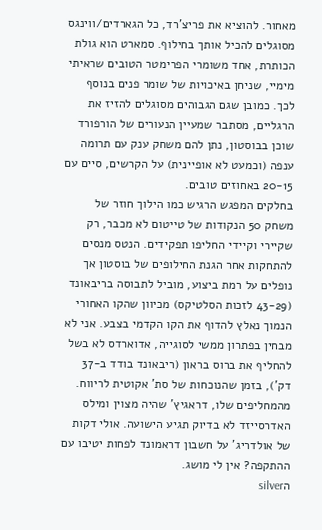מאחור. להוציא את פריצ'רד, כל הגארדים/ווינגס מסוגלים להכיל אותך בחילוף. סמארט הוא גולת הכותרת, אחד משומרי הפרימטר הטובים שראיתי מימיי, שניחן באיכויות של שומר פנים בנוסף לכך. כמובן שגם הגבוהים מסוגלים להזיז את הרגליים, מסתבר שמעיין הנעורים של הורפורד שוכן בבוסטון, נתן להם משחק ענק עם תרומה ענפה (וכמעט לא אופיינית) על הקרשים, סיים עם 20-15 באחוזים טובים.
בחלקים המפגש הרגיש כמו הילוך חוזר של משחק 50 הנקודות של טייטום לא מכבר, רק שקיירי וקיידי החליפו תפקידים. הנטס מנסים להתחקות אחר הגנת החילופים של בוסטון אך נופלים על רמת ביצוע, מוביל לתבוסה בריבאונד (43-29 לזכות הסלטיקס) מכיוון שהקו האחורי הנמוך נאלץ להדוף את הקו הקדמי בצבע. אני לא מבחין בפתרון ממשי לסוגייה, אדוארדס לא בשל להחליף את ברוס בראון (ריבאונד בודד ב-37 דק'), בזמן שהנוכחות של סת' אקוטית לריווח. מהמחליפים שלו, דראגיץ' שהיה מצוין ומילס האדרסייזד לא בדיוק תגיע הישועה. אולי דקות של אולדריג' על חשבון דראמונד לפחות יטיבו עם ההתקפה? אין לי מושג.
הsilver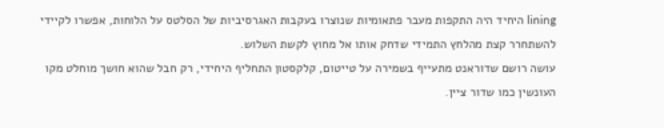lining היחיד היה התקפות מעבר פתאומיות שנוצרו בעקבות האגרסיביות של הסלטס על הלוחות, אפשרו לקיידי להשתחרר קצת מהלחץ התמידי שדחק אותו אל מחוץ לקשת השלוש.
עושה רושם שדוראנט מתעייף בשמירה על טייטום, קלקסטון התחליף היחידי, רק חבל שהוא חושך מוחלט מקו העונשין כמו שדור ציין.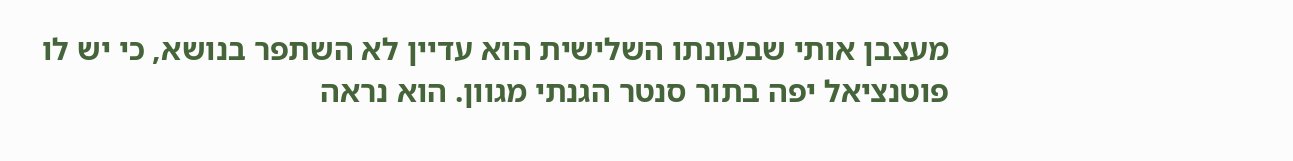מעצבן אותי שבעונתו השלישית הוא עדיין לא השתפר בנושא, כי יש לו פוטנציאל יפה בתור סנטר הגנתי מגוון. הוא נראה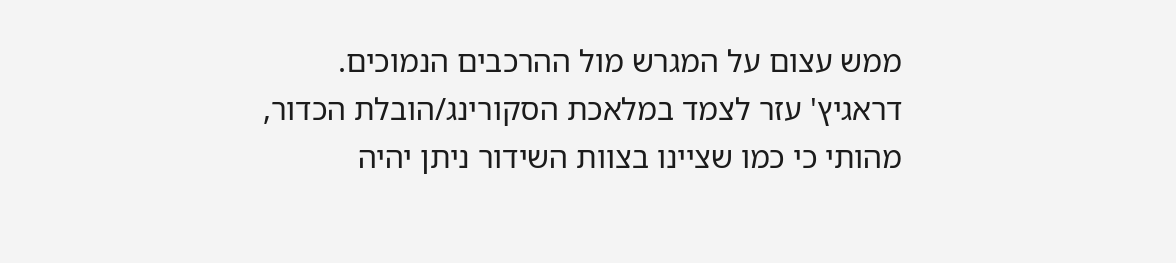ממש עצום על המגרש מול ההרכבים הנמוכים.
דראגיץ' עזר לצמד במלאכת הסקורינג/הובלת הכדור, מהותי כי כמו שציינו בצוות השידור ניתן יהיה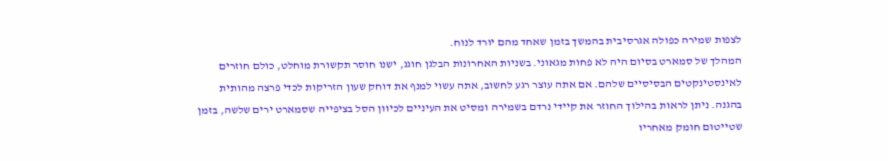לצפות שמירה כפולה אגרסיבית בהמשך בזמן שאחד מהם יורד לנוח.
המהלך של סמארט בסיום היה לא פחות מגאוני. בשניות האחרונות הבלגן חוגג, ישנו חוסר תקשורת מוחלט, כולם חוזרים לאינסטינקטים הבסיסיים שלהם. אם אתה עוצר רגע לחשוב, אתה עשוי למנף את דוחק שעון הזריקות לכדי פרצה מהותית בהגנה. ניתן לראות בהילוך החוזר את קיידי נרדם בשמירה ומסיט את העיניים לכיוון הסל בציפייה שסמארט ירים שלשה, בזמן שטייטום חומק מאחריו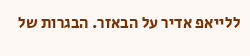ללייאפ אדיר על הבאזר. הבגרות של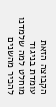הקבוצה הזאת עומדת בניגוד מוחלט למה שלמדנו להכיר מהשנים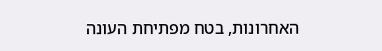האחרונות, בטח מפתיחת העונה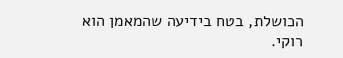הכושלת, בטח בידיעה שהמאמן הוא רוקי.